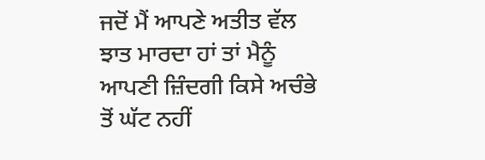ਜਦੋਂ ਮੈਂ ਆਪਣੇ ਅਤੀਤ ਵੱਲ ਝਾਤ ਮਾਰਦਾ ਹਾਂ ਤਾਂ ਮੈਨੂੰ ਆਪਣੀ ਜ਼ਿੰਦਗੀ ਕਿਸੇ ਅਚੰਭੇ ਤੋਂ ਘੱਟ ਨਹੀਂ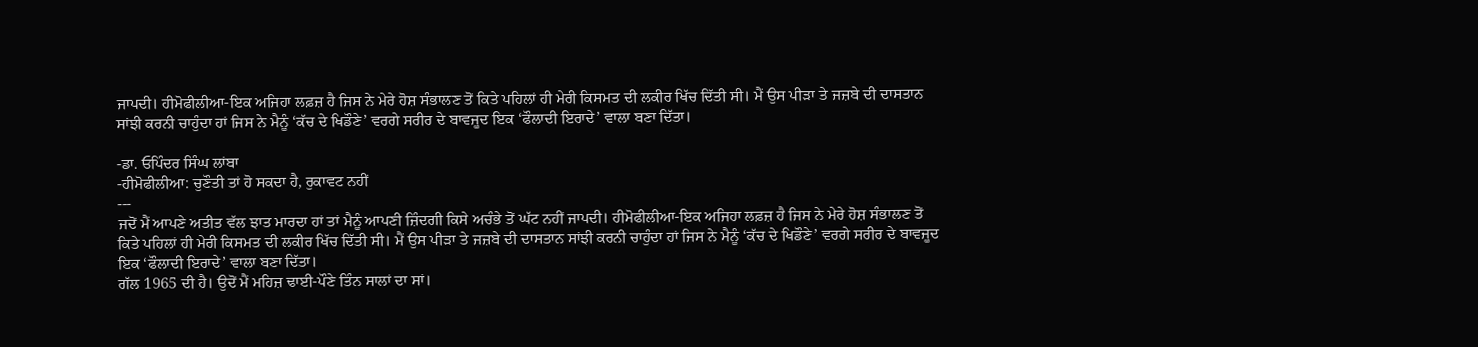ਜਾਪਦੀ। ਹੀਮੋਫੀਲੀਆ-ਇਕ ਅਜਿਹਾ ਲਫ਼ਜ਼ ਹੈ ਜਿਸ ਨੇ ਮੇਰੇ ਹੋਸ਼ ਸੰਭਾਲਣ ਤੋਂ ਕਿਤੇ ਪਹਿਲਾਂ ਹੀ ਮੇਰੀ ਕਿਸਮਤ ਦੀ ਲਕੀਰ ਖਿੱਚ ਦਿੱਤੀ ਸੀ। ਮੈਂ ਉਸ ਪੀੜਾ ਤੇ ਜਜ਼ਬੇ ਦੀ ਦਾਸਤਾਨ ਸਾਂਝੀ ਕਰਨੀ ਚਾਹੁੰਦਾ ਹਾਂ ਜਿਸ ਨੇ ਮੈਨੂੰ ‘ਕੱਚ ਦੇ ਖਿਡੌਣੇ’ ਵਰਗੇ ਸਰੀਰ ਦੇ ਬਾਵਜੂਦ ਇਕ ‘ਫੌਲਾਦੀ ਇਰਾਦੇ’ ਵਾਲਾ ਬਣਾ ਦਿੱਤਾ।

-ਡਾ. ਓਪਿੰਦਰ ਸਿੰਘ ਲਾਂਬਾ
-ਹੀਮੋਫੀਲੀਆ: ਚੁਣੌਤੀ ਤਾਂ ਹੋ ਸਕਦਾ ਹੈ, ਰੁਕਾਵਟ ਨਹੀਂ
---
ਜਦੋਂ ਮੈਂ ਆਪਣੇ ਅਤੀਤ ਵੱਲ ਝਾਤ ਮਾਰਦਾ ਹਾਂ ਤਾਂ ਮੈਨੂੰ ਆਪਣੀ ਜ਼ਿੰਦਗੀ ਕਿਸੇ ਅਚੰਭੇ ਤੋਂ ਘੱਟ ਨਹੀਂ ਜਾਪਦੀ। ਹੀਮੋਫੀਲੀਆ-ਇਕ ਅਜਿਹਾ ਲਫ਼ਜ਼ ਹੈ ਜਿਸ ਨੇ ਮੇਰੇ ਹੋਸ਼ ਸੰਭਾਲਣ ਤੋਂ ਕਿਤੇ ਪਹਿਲਾਂ ਹੀ ਮੇਰੀ ਕਿਸਮਤ ਦੀ ਲਕੀਰ ਖਿੱਚ ਦਿੱਤੀ ਸੀ। ਮੈਂ ਉਸ ਪੀੜਾ ਤੇ ਜਜ਼ਬੇ ਦੀ ਦਾਸਤਾਨ ਸਾਂਝੀ ਕਰਨੀ ਚਾਹੁੰਦਾ ਹਾਂ ਜਿਸ ਨੇ ਮੈਨੂੰ ‘ਕੱਚ ਦੇ ਖਿਡੌਣੇ’ ਵਰਗੇ ਸਰੀਰ ਦੇ ਬਾਵਜੂਦ ਇਕ ‘ਫੌਲਾਦੀ ਇਰਾਦੇ’ ਵਾਲਾ ਬਣਾ ਦਿੱਤਾ।
ਗੱਲ 1965 ਦੀ ਹੈ। ਉਦੋਂ ਮੈਂ ਮਹਿਜ਼ ਢਾਈ-ਪੌਣੇ ਤਿੰਨ ਸਾਲਾਂ ਦਾ ਸਾਂ।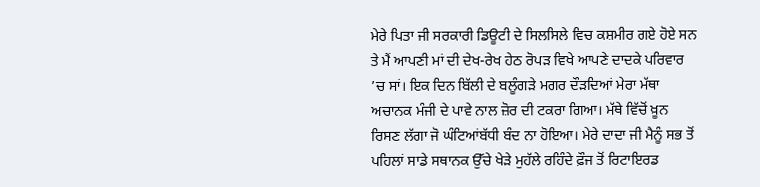ਮੇਰੇ ਪਿਤਾ ਜੀ ਸਰਕਾਰੀ ਡਿਊਟੀ ਦੇ ਸਿਲਸਿਲੇ ਵਿਚ ਕਸ਼ਮੀਰ ਗਏ ਹੋਏ ਸਨ ਤੇ ਮੈਂ ਆਪਣੀ ਮਾਂ ਦੀ ਦੇਖ-ਰੇਖ ਹੇਠ ਰੋਪੜ ਵਿਖੇ ਆਪਣੇ ਦਾਦਕੇ ਪਰਿਵਾਰ ’ਚ ਸਾਂ। ਇਕ ਦਿਨ ਬਿੱਲੀ ਦੇ ਬਲੂੰਗੜੇ ਮਗਰ ਦੌੜਦਿਆਂ ਮੇਰਾ ਮੱਥਾ ਅਚਾਨਕ ਮੰਜੀ ਦੇ ਪਾਵੇ ਨਾਲ ਜ਼ੋਰ ਦੀ ਟਕਰਾ ਗਿਆ। ਮੱਥੇ ਵਿੱਚੋਂ ਖ਼ੂਨ ਰਿਸਣ ਲੱਗਾ ਜੋ ਘੰਟਿਆਂਬੱਧੀ ਬੰਦ ਨਾ ਹੋਇਆ। ਮੇਰੇ ਦਾਦਾ ਜੀ ਮੈਨੂੰ ਸਭ ਤੋਂ ਪਹਿਲਾਂ ਸਾਡੇ ਸਥਾਨਕ ਉੱਚੇ ਖੇੜੇ ਮੁਹੱਲੇ ਰਹਿੰਦੇ ਫ਼ੌਜ ਤੋਂ ਰਿਟਾਇਰਡ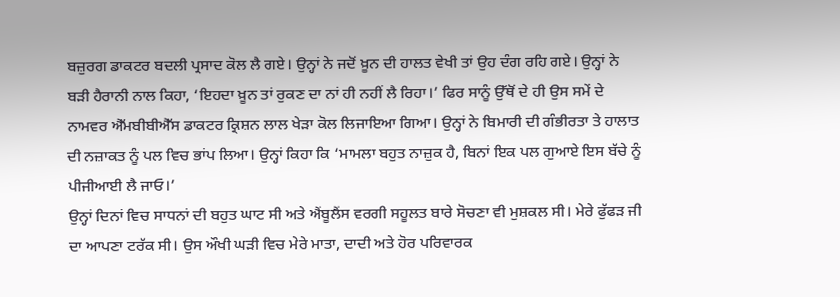ਬਜ਼ੁਰਗ ਡਾਕਟਰ ਬਦਲੀ ਪ੍ਰਸਾਦ ਕੋਲ ਲੈ ਗਏ। ਉਨ੍ਹਾਂ ਨੇ ਜਦੋਂ ਖ਼ੂਨ ਦੀ ਹਾਲਤ ਵੇਖੀ ਤਾਂ ਉਹ ਦੰਗ ਰਹਿ ਗਏ। ਉਨ੍ਹਾਂ ਨੇ ਬੜੀ ਹੈਰਾਨੀ ਨਾਲ ਕਿਹਾ, ‘ਇਹਦਾ ਖ਼ੂਨ ਤਾਂ ਰੁਕਣ ਦਾ ਨਾਂ ਹੀ ਨਹੀਂ ਲੈ ਰਿਹਾ।’ ਫਿਰ ਸਾਨੂੰ ਉੱਥੋਂ ਦੇ ਹੀ ਉਸ ਸਮੇਂ ਦੇ ਨਾਮਵਰ ਐੱਮਬੀਬੀਐੱਸ ਡਾਕਟਰ ਕ੍ਰਿਸ਼ਨ ਲਾਲ ਖੇੜਾ ਕੋਲ ਲਿਜਾਇਆ ਗਿਆ। ਉਨ੍ਹਾਂ ਨੇ ਬਿਮਾਰੀ ਦੀ ਗੰਭੀਰਤਾ ਤੇ ਹਾਲਾਤ ਦੀ ਨਜ਼ਾਕਤ ਨੂੰ ਪਲ ਵਿਚ ਭਾਂਪ ਲਿਆ। ਉਨ੍ਹਾਂ ਕਿਹਾ ਕਿ ‘ਮਾਮਲਾ ਬਹੁਤ ਨਾਜ਼ੁਕ ਹੈ, ਬਿਨਾਂ ਇਕ ਪਲ ਗੁਆਏ ਇਸ ਬੱਚੇ ਨੂੰ ਪੀਜੀਆਈ ਲੈ ਜਾਓ।’
ਉਨ੍ਹਾਂ ਦਿਨਾਂ ਵਿਚ ਸਾਧਨਾਂ ਦੀ ਬਹੁਤ ਘਾਟ ਸੀ ਅਤੇ ਐਂਬੂਲੈਂਸ ਵਰਗੀ ਸਹੂਲਤ ਬਾਰੇ ਸੋਚਣਾ ਵੀ ਮੁਸ਼ਕਲ ਸੀ। ਮੇਰੇ ਫੁੱਫੜ ਜੀ ਦਾ ਆਪਣਾ ਟਰੱਕ ਸੀ। ਉਸ ਔਖੀ ਘੜੀ ਵਿਚ ਮੇਰੇ ਮਾਤਾ, ਦਾਦੀ ਅਤੇ ਹੋਰ ਪਰਿਵਾਰਕ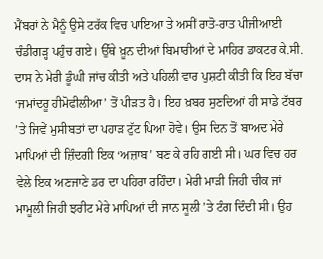ਮੈਂਬਰਾਂ ਨੇ ਮੈਨੂੰ ਉਸੇ ਟਰੱਕ ਵਿਚ ਪਾਇਆ ਤੇ ਅਸੀਂ ਰਾਤੋ-ਰਾਤ ਪੀਜੀਆਈ ਚੰਡੀਗੜ੍ਹ ਪਹੁੰਚ ਗਏ। ਉੱਥੇ ਖ਼ੂਨ ਦੀਆਂ ਬਿਮਾਰੀਆਂ ਦੇ ਮਾਹਿਰ ਡਾਕਟਰ ਕੇ.ਸੀ. ਦਾਸ ਨੇ ਮੇਰੀ ਡੂੰਘੀ ਜਾਂਚ ਕੀਤੀ ਅਤੇ ਪਹਿਲੀ ਵਾਰ ਪੁਸ਼ਟੀ ਕੀਤੀ ਕਿ ਇਹ ਬੱਚਾ ‘ਜਮਾਂਦਰੂ ਹੀਮੋਫੀਲੀਆ’ ਤੋਂ ਪੀੜਤ ਹੈ। ਇਹ ਖ਼ਬਰ ਸੁਣਦਿਆਂ ਹੀ ਸਾਡੇ ਟੱਬਰ ’ਤੇ ਜਿਵੇਂ ਮੁਸੀਬਤਾਂ ਦਾ ਪਹਾੜ ਟੁੱਟ ਪਿਆ ਹੋਵੇ। ਉਸ ਦਿਨ ਤੋਂ ਬਾਅਦ ਮੇਰੇ ਮਾਪਿਆਂ ਦੀ ਜ਼ਿੰਦਗੀ ਇਕ ‘ਅਜ਼ਾਬ’ ਬਣ ਕੇ ਰਹਿ ਗਈ ਸੀ। ਘਰ ਵਿਚ ਹਰ ਵੇਲੇ ਇਕ ਅਣਜਾਣੇ ਡਰ ਦਾ ਪਹਿਰਾ ਰਹਿੰਦਾ। ਮੇਰੀ ਮਾੜੀ ਜਿਹੀ ਚੀਕ ਜਾਂ ਮਾਮੂਲੀ ਜਿਹੀ ਝਰੀਟ ਮੇਰੇ ਮਾਪਿਆਂ ਦੀ ਜਾਨ ਸੂਲੀ ’ਤੇ ਟੰਗ ਦਿੰਦੀ ਸੀ। ਉਹ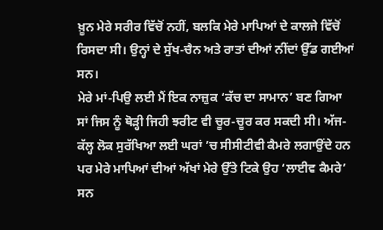ਖ਼ੂਨ ਮੇਰੇ ਸਰੀਰ ਵਿੱਚੋਂ ਨਹੀਂ, ਬਲਕਿ ਮੇਰੇ ਮਾਪਿਆਂ ਦੇ ਕਾਲਜੇ ਵਿੱਚੋਂ ਰਿਸਦਾ ਸੀ। ਉਨ੍ਹਾਂ ਦੇ ਸੁੱਖ-ਚੈਨ ਅਤੇ ਰਾਤਾਂ ਦੀਆਂ ਨੀਂਦਾਂ ਉੱਡ ਗਈਆਂ ਸਨ।
ਮੇਰੇ ਮਾਂ-ਪਿਉ ਲਈ ਮੈਂ ਇਕ ਨਾਜ਼ੁਕ ‘ਕੱਚ ਦਾ ਸਾਮਾਨ’ ਬਣ ਗਿਆ ਸਾਂ ਜਿਸ ਨੂੰ ਥੋੜ੍ਹੀ ਜਿਹੀ ਝਰੀਟ ਵੀ ਚੂਰ-ਚੂਰ ਕਰ ਸਕਦੀ ਸੀ। ਅੱਜ-ਕੱਲ੍ਹ ਲੋਕ ਸੁਰੱਖਿਆ ਲਈ ਘਰਾਂ ’ਚ ਸੀਸੀਟੀਵੀ ਕੈਮਰੇ ਲਗਾਉਂਦੇ ਹਨ ਪਰ ਮੇਰੇ ਮਾਪਿਆਂ ਦੀਆਂ ਅੱਖਾਂ ਮੇਰੇ ਉੱਤੇ ਟਿਕੇ ਉਹ ‘ਲਾਈਵ ਕੈਮਰੇ’ ਸਨ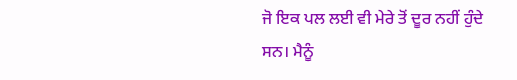ਜੋ ਇਕ ਪਲ ਲਈ ਵੀ ਮੇਰੇ ਤੋਂ ਦੂਰ ਨਹੀਂ ਹੁੰਦੇ ਸਨ। ਮੈਨੂੰ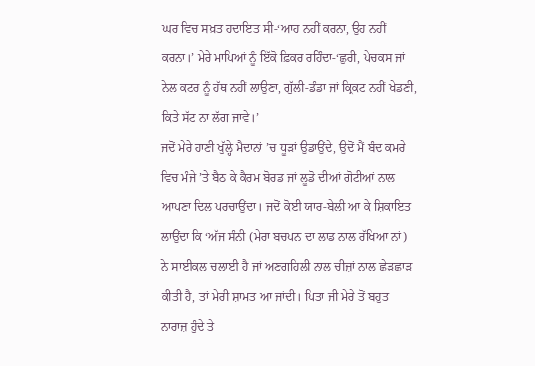ਘਰ ਵਿਚ ਸਖ਼ਤ ਹਦਾਇਤ ਸੀ-‘ਆਹ ਨਹੀਂ ਕਰਨਾ, ਉਹ ਨਹੀਂ ਕਰਨਾ।’ ਮੇਰੇ ਮਾਪਿਆਂ ਨੂੰ ਇੱਕੋ ਫ਼ਿਕਰ ਰਹਿੰਦਾ-‘ਛੁਰੀ, ਪੇਚਕਸ ਜਾਂ ਨੇਲ ਕਟਰ ਨੂੰ ਹੱਥ ਨਹੀਂ ਲਾਉਣਾ, ਗੁੱਲੀ-ਡੰਡਾ ਜਾਂ ਕ੍ਰਿਕਟ ਨਹੀਂ ਖੇਡਣੀ, ਕਿਤੇ ਸੱਟ ਨਾ ਲੱਗ ਜਾਵੇ।’
ਜਦੋਂ ਮੇਰੇ ਹਾਣੀ ਖੁੱਲ੍ਹੇ ਮੈਦਾਨਾਂ ’ਚ ਧੂੜਾਂ ਉਡਾਉਂਦੇ, ਉਦੋਂ ਮੈਂ ਬੰਦ ਕਮਰੇ ਵਿਚ ਮੰਜੇ ’ਤੇ ਬੈਠ ਕੇ ਕੈਰਮ ਬੋਰਡ ਜਾਂ ਲੂਡੋ ਦੀਆਂ ਗੋਟੀਆਂ ਨਾਲ ਆਪਣਾ ਦਿਲ ਪਰਚਾਉਂਦਾ। ਜਦੋਂ ਕੋਈ ਯਾਰ-ਬੇਲੀ ਆ ਕੇ ਸ਼ਿਕਾਇਤ ਲਾਉਂਦਾ ਕਿ ‘ਅੱਜ ਸੰਨੀ (ਮੇਰਾ ਬਚਪਨ ਦਾ ਲਾਡ ਨਾਲ ਰੱਖਿਆ ਨਾਂ) ਨੇ ਸਾਈਕਲ ਚਲਾਈ ਹੈ ਜਾਂ ਅਣਗਹਿਲੀ ਨਾਲ ਚੀਜ਼ਾਂ ਨਾਲ ਛੇੜਛਾੜ ਕੀਤੀ ਹੈ, ਤਾਂ ਮੇਰੀ ਸ਼ਾਮਤ ਆ ਜਾਂਦੀ। ਪਿਤਾ ਜੀ ਮੇਰੇ ਤੋਂ ਬਹੁਤ ਨਾਰਾਜ਼ ਹੁੰਦੇ ਤੇ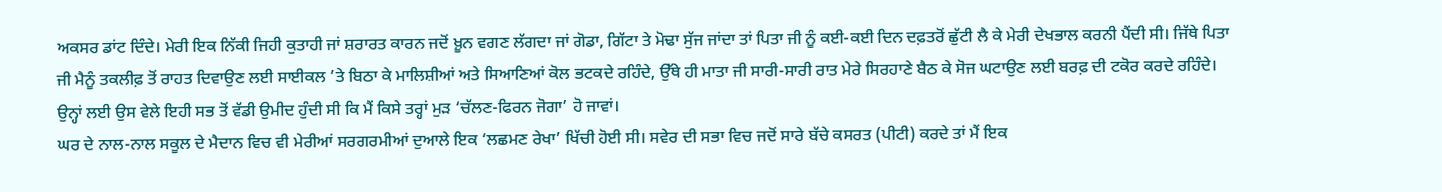ਅਕਸਰ ਡਾਂਟ ਦਿੰਦੇ। ਮੇਰੀ ਇਕ ਨਿੱਕੀ ਜਿਹੀ ਕੁਤਾਹੀ ਜਾਂ ਸ਼ਰਾਰਤ ਕਾਰਨ ਜਦੋਂ ਖ਼ੂਨ ਵਗਣ ਲੱਗਦਾ ਜਾਂ ਗੋਡਾ, ਗਿੱਟਾ ਤੇ ਮੋਢਾ ਸੁੱਜ ਜਾਂਦਾ ਤਾਂ ਪਿਤਾ ਜੀ ਨੂੰ ਕਈ-ਕਈ ਦਿਨ ਦਫ਼ਤਰੋਂ ਛੁੱਟੀ ਲੈ ਕੇ ਮੇਰੀ ਦੇਖਭਾਲ ਕਰਨੀ ਪੈਂਦੀ ਸੀ। ਜਿੱਥੇ ਪਿਤਾ ਜੀ ਮੈਨੂੰ ਤਕਲੀਫ਼ ਤੋਂ ਰਾਹਤ ਦਿਵਾਉਣ ਲਈ ਸਾਈਕਲ ’ਤੇ ਬਿਠਾ ਕੇ ਮਾਲਿਸ਼ੀਆਂ ਅਤੇ ਸਿਆਣਿਆਂ ਕੋਲ ਭਟਕਦੇ ਰਹਿੰਦੇ, ਉੱਥੇ ਹੀ ਮਾਤਾ ਜੀ ਸਾਰੀ-ਸਾਰੀ ਰਾਤ ਮੇਰੇ ਸਿਰਹਾਣੇ ਬੈਠ ਕੇ ਸੋਜ ਘਟਾਉਣ ਲਈ ਬਰਫ਼ ਦੀ ਟਕੋਰ ਕਰਦੇ ਰਹਿੰਦੇ। ਉਨ੍ਹਾਂ ਲਈ ਉਸ ਵੇਲੇ ਇਹੀ ਸਭ ਤੋਂ ਵੱਡੀ ਉਮੀਦ ਹੁੰਦੀ ਸੀ ਕਿ ਮੈਂ ਕਿਸੇ ਤਰ੍ਹਾਂ ਮੁੜ ‘ਚੱਲਣ-ਫਿਰਨ ਜੋਗਾ’ ਹੋ ਜਾਵਾਂ।
ਘਰ ਦੇ ਨਾਲ-ਨਾਲ ਸਕੂਲ ਦੇ ਮੈਦਾਨ ਵਿਚ ਵੀ ਮੇਰੀਆਂ ਸਰਗਰਮੀਆਂ ਦੁਆਲੇ ਇਕ ‘ਲਛਮਣ ਰੇਖਾ’ ਖਿੱਚੀ ਹੋਈ ਸੀ। ਸਵੇਰ ਦੀ ਸਭਾ ਵਿਚ ਜਦੋਂ ਸਾਰੇ ਬੱਚੇ ਕਸਰਤ (ਪੀਟੀ) ਕਰਦੇ ਤਾਂ ਮੈਂ ਇਕ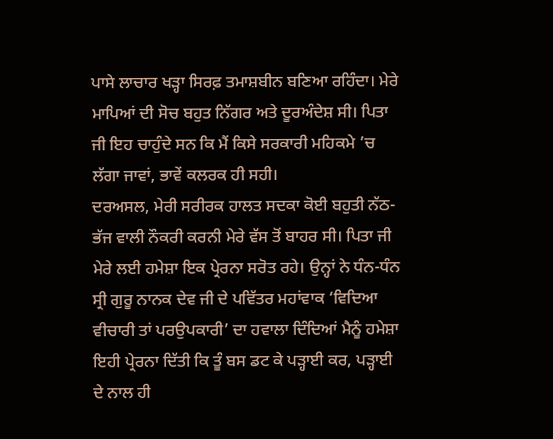ਪਾਸੇ ਲਾਚਾਰ ਖੜ੍ਹਾ ਸਿਰਫ਼ ਤਮਾਸ਼ਬੀਨ ਬਣਿਆ ਰਹਿੰਦਾ। ਮੇਰੇ ਮਾਪਿਆਂ ਦੀ ਸੋਚ ਬਹੁਤ ਨਿੱਗਰ ਅਤੇ ਦੂਰਅੰਦੇਸ਼ ਸੀ। ਪਿਤਾ ਜੀ ਇਹ ਚਾਹੁੰਦੇ ਸਨ ਕਿ ਮੈਂ ਕਿਸੇ ਸਰਕਾਰੀ ਮਹਿਕਮੇ ’ਚ ਲੱਗਾ ਜਾਵਾਂ, ਭਾਵੇਂ ਕਲਰਕ ਹੀ ਸਹੀ।
ਦਰਅਸਲ, ਮੇਰੀ ਸਰੀਰਕ ਹਾਲਤ ਸਦਕਾ ਕੋਈ ਬਹੁਤੀ ਨੱਠ-ਭੱਜ ਵਾਲੀ ਨੌਕਰੀ ਕਰਨੀ ਮੇਰੇ ਵੱਸ ਤੋਂ ਬਾਹਰ ਸੀ। ਪਿਤਾ ਜੀ ਮੇਰੇ ਲਈ ਹਮੇਸ਼ਾ ਇਕ ਪ੍ਰੇਰਨਾ ਸਰੋਤ ਰਹੇ। ਉਨ੍ਹਾਂ ਨੇ ਧੰਨ-ਧੰਨ ਸ੍ਰੀ ਗੁਰੂ ਨਾਨਕ ਦੇਵ ਜੀ ਦੇ ਪਵਿੱਤਰ ਮਹਾਂਵਾਕ ‘ਵਿਦਿਆ ਵੀਚਾਰੀ ਤਾਂ ਪਰਉਪਕਾਰੀ’ ਦਾ ਹਵਾਲਾ ਦਿੰਦਿਆਂ ਮੈਨੂੰ ਹਮੇਸ਼ਾ ਇਹੀ ਪ੍ਰੇਰਨਾ ਦਿੱਤੀ ਕਿ ਤੂੰ ਬਸ ਡਟ ਕੇ ਪੜ੍ਹਾਈ ਕਰ, ਪੜ੍ਹਾਈ ਦੇ ਨਾਲ ਹੀ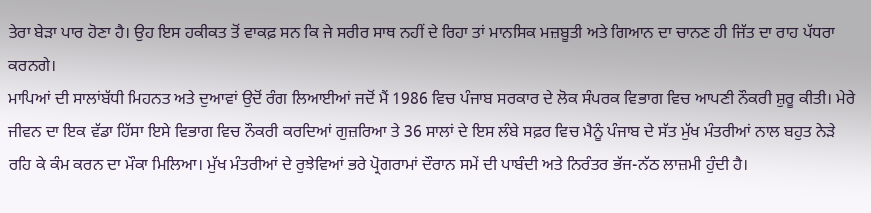ਤੇਰਾ ਬੇੜਾ ਪਾਰ ਹੋਣਾ ਹੈ। ਉਹ ਇਸ ਹਕੀਕਤ ਤੋਂ ਵਾਕਫ਼ ਸਨ ਕਿ ਜੇ ਸਰੀਰ ਸਾਥ ਨਹੀਂ ਦੇ ਰਿਹਾ ਤਾਂ ਮਾਨਸਿਕ ਮਜ਼ਬੂਤੀ ਅਤੇ ਗਿਆਨ ਦਾ ਚਾਨਣ ਹੀ ਜਿੱਤ ਦਾ ਰਾਹ ਪੱਧਰਾ ਕਰਨਗੇ।
ਮਾਪਿਆਂ ਦੀ ਸਾਲਾਂਬੱਧੀ ਮਿਹਨਤ ਅਤੇ ਦੁਆਵਾਂ ਉਦੋਂ ਰੰਗ ਲਿਆਈਆਂ ਜਦੋਂ ਮੈਂ 1986 ਵਿਚ ਪੰਜਾਬ ਸਰਕਾਰ ਦੇ ਲੋਕ ਸੰਪਰਕ ਵਿਭਾਗ ਵਿਚ ਆਪਣੀ ਨੌਕਰੀ ਸ਼ੁਰੂ ਕੀਤੀ। ਮੇਰੇ ਜੀਵਨ ਦਾ ਇਕ ਵੱਡਾ ਹਿੱਸਾ ਇਸੇ ਵਿਭਾਗ ਵਿਚ ਨੌਕਰੀ ਕਰਦਿਆਂ ਗੁਜ਼ਰਿਆ ਤੇ 36 ਸਾਲਾਂ ਦੇ ਇਸ ਲੰਬੇ ਸਫ਼ਰ ਵਿਚ ਮੈਨੂੰ ਪੰਜਾਬ ਦੇ ਸੱਤ ਮੁੱਖ ਮੰਤਰੀਆਂ ਨਾਲ ਬਹੁਤ ਨੇੜੇ ਰਹਿ ਕੇ ਕੰਮ ਕਰਨ ਦਾ ਮੌਕਾ ਮਿਲਿਆ। ਮੁੱਖ ਮੰਤਰੀਆਂ ਦੇ ਰੁਝੇਵਿਆਂ ਭਰੇ ਪ੍ਰੋਗਰਾਮਾਂ ਦੌਰਾਨ ਸਮੇਂ ਦੀ ਪਾਬੰਦੀ ਅਤੇ ਨਿਰੰਤਰ ਭੱਜ-ਨੱਠ ਲਾਜ਼ਮੀ ਹੁੰਦੀ ਹੈ।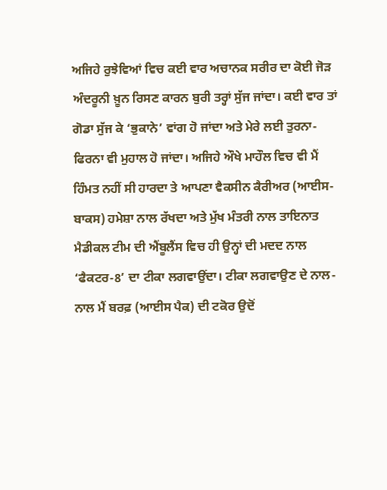ਅਜਿਹੇ ਰੁਝੇਵਿਆਂ ਵਿਚ ਕਈ ਵਾਰ ਅਚਾਨਕ ਸਰੀਰ ਦਾ ਕੋਈ ਜੋੜ ਅੰਦਰੂਨੀ ਖ਼ੂਨ ਰਿਸਣ ਕਾਰਨ ਬੁਰੀ ਤਰ੍ਹਾਂ ਸੁੱਜ ਜਾਂਦਾ। ਕਈ ਵਾਰ ਤਾਂ ਗੋਡਾ ਸੁੱਜ ਕੇ ‘ਭੁਕਾਨੇ’ ਵਾਂਗ ਹੋ ਜਾਂਦਾ ਅਤੇ ਮੇਰੇ ਲਈ ਤੁਰਨਾ-ਫਿਰਨਾ ਵੀ ਮੁਹਾਲ ਹੋ ਜਾਂਦਾ। ਅਜਿਹੇ ਔਖੇ ਮਾਹੌਲ ਵਿਚ ਵੀ ਮੈਂ ਹਿੰਮਤ ਨਹੀਂ ਸੀ ਹਾਰਦਾ ਤੇ ਆਪਣਾ ਵੈਕਸੀਨ ਕੈਰੀਅਰ (ਆਈਸ-ਬਾਕਸ) ਹਮੇਸ਼ਾ ਨਾਲ ਰੱਖਦਾ ਅਤੇ ਮੁੱਖ ਮੰਤਰੀ ਨਾਲ ਤਾਇਨਾਤ ਮੈਡੀਕਲ ਟੀਮ ਦੀ ਐਂਬੂਲੈਂਸ ਵਿਚ ਹੀ ਉਨ੍ਹਾਂ ਦੀ ਮਦਦ ਨਾਲ ‘ਫੈਕਟਰ-8’ ਦਾ ਟੀਕਾ ਲਗਵਾਉਂਦਾ। ਟੀਕਾ ਲਗਵਾਉਣ ਦੇ ਨਾਲ-ਨਾਲ ਮੈਂ ਬਰਫ਼ (ਆਈਸ ਪੈਕ) ਦੀ ਟਕੋਰ ਉਦੋਂ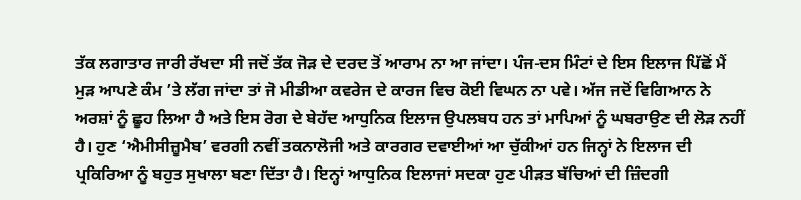ਤੱਕ ਲਗਾਤਾਰ ਜਾਰੀ ਰੱਖਦਾ ਸੀ ਜਦੋਂ ਤੱਕ ਜੋੜ ਦੇ ਦਰਦ ਤੋਂ ਆਰਾਮ ਨਾ ਆ ਜਾਂਦਾ। ਪੰਜ-ਦਸ ਮਿੰਟਾਂ ਦੇ ਇਸ ਇਲਾਜ ਪਿੱਛੋਂ ਮੈਂ ਮੁੜ ਆਪਣੇ ਕੰਮ ’ਤੇ ਲੱਗ ਜਾਂਦਾ ਤਾਂ ਜੋ ਮੀਡੀਆ ਕਵਰੇਜ ਦੇ ਕਾਰਜ ਵਿਚ ਕੋਈ ਵਿਘਨ ਨਾ ਪਵੇ। ਅੱਜ ਜਦੋਂ ਵਿਗਿਆਨ ਨੇ ਅਰਸ਼ਾਂ ਨੂੰ ਛੂਹ ਲਿਆ ਹੈ ਅਤੇ ਇਸ ਰੋਗ ਦੇ ਬੇਹੱਦ ਆਧੁਨਿਕ ਇਲਾਜ ਉਪਲਬਧ ਹਨ ਤਾਂ ਮਾਪਿਆਂ ਨੂੰ ਘਬਰਾਉਣ ਦੀ ਲੋੜ ਨਹੀਂ ਹੈ। ਹੁਣ ‘ਐਮੀਸੀਜ਼ੂਮੈਬ’ ਵਰਗੀ ਨਵੀਂ ਤਕਨਾਲੋਜੀ ਅਤੇ ਕਾਰਗਰ ਦਵਾਈਆਂ ਆ ਚੁੱਕੀਆਂ ਹਨ ਜਿਨ੍ਹਾਂ ਨੇ ਇਲਾਜ ਦੀ ਪ੍ਰਕਿਰਿਆ ਨੂੰ ਬਹੁਤ ਸੁਖਾਲਾ ਬਣਾ ਦਿੱਤਾ ਹੈ। ਇਨ੍ਹਾਂ ਆਧੁਨਿਕ ਇਲਾਜਾਂ ਸਦਕਾ ਹੁਣ ਪੀੜਤ ਬੱਚਿਆਂ ਦੀ ਜ਼ਿੰਦਗੀ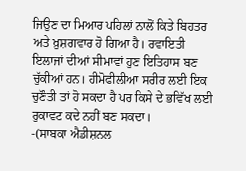ਜਿਉਣ ਦਾ ਮਿਆਰ ਪਹਿਲਾਂ ਨਾਲੋਂ ਕਿਤੇ ਬਿਹਤਰ ਅਤੇ ਖ਼ੁਸ਼ਗਵਾਰ ਹੋ ਗਿਆ ਹੈ। ਰਵਾਇਤੀ ਇਲਾਜਾਂ ਦੀਆਂ ਸੀਮਾਵਾਂ ਹੁਣ ਇਤਿਹਾਸ ਬਣ ਚੁੱਕੀਆਂ ਹਨ। ਹੀਮੋਫੀਲੀਆ ਸਰੀਰ ਲਈ ਇਕ ਚੁਣੌਤੀ ਤਾਂ ਹੋ ਸਕਦਾ ਹੈ ਪਰ ਕਿਸੇ ਦੇ ਭਵਿੱਖ ਲਈ ਰੁਕਾਵਟ ਕਦੇ ਨਹੀਂ ਬਣ ਸਕਦਾ।
-(ਸਾਬਕਾ ਐਡੀਸ਼ਨਲ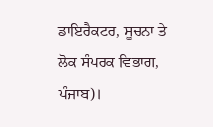ਡਾਇਰੈਕਟਰ, ਸੂਚਨਾ ਤੇ ਲੋਕ ਸੰਪਰਕ ਵਿਭਾਗ, ਪੰਜਾਬ)।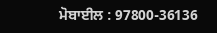ਮੋਬਾਈਲ : 97800-36136